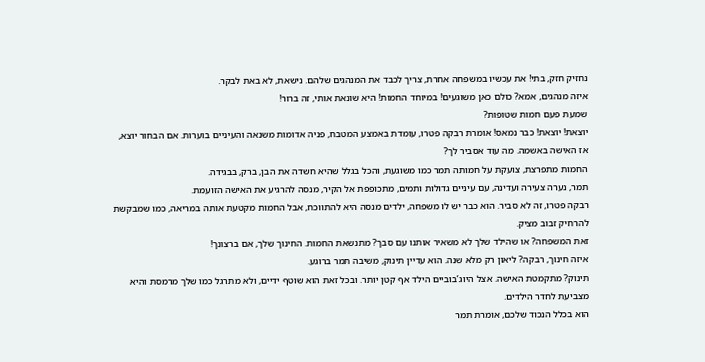נחזיק חזק, בתי! את עכשיו במשפחה אחרת, צריך לכבד את המנהגים שלהם. נישאת, לא באת לבקר.
איזה מנהגים, אמא? כולם כאן משוגעים! במיוחד החמות! היא שונאת אותי, זה ברור!
שמעת פעם חמות שטופות?
יוצאת! יוצאת! כבר נמאס! אומרת רבקה פטרו, עומדת באמצע המטבח, פניה אדומות משנאה והעיניים בוערות. אם הבחור יוצא, אז האישה באשמה. מה עוד אסביר לך?
החמות מתפרצת, צועקת על חמותה תמר כמו משוגעת, והכל בגלל שהיא חשדה את הבן, ברק, בבגידה.
תמר, נערה צעירה ועדינה, עם עיניים גדולות ותמים, מתכופפת אל הקיר, מנסה להרגיע את האישה הזועמת.
רבקה פטרו, זה לא סביר. הוא כבר יש לו משפחה, ילדים מנסה היא להתווכח, אבל החמות מקטעת אותה במריאה, כמו שמבקשת להרחיק זבוב מציק.
זאת המשפחה? או שהילד שלך לא משאיר אותנו עם סבך? מתנשאת החמות. החינוך שלך, אם ברצונך!
איזה חינוך, רבקה? ליאון רק מלא שנה. הוא עדיין תינוק, משיבה תמר ברוגע.
תינוק? מתקמטת האישה. אצל היוג’בוביים הילד אף קטן יותר. ובכל זאת הוא שוטף ידיים, ולא מתרגל כמו שלך מרמסת והיא מצביעת לחדר הילדים.
הוא בכלל הנכוד שלכם, אומרת תמר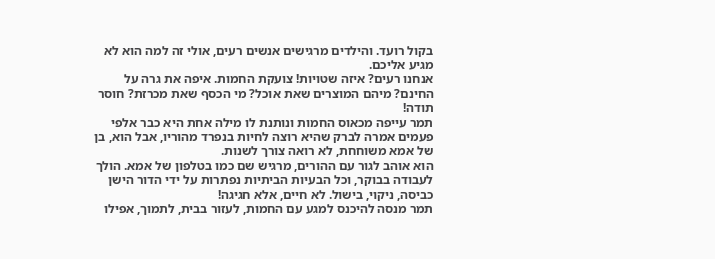בקול רועד. והילדים מרגישים אנשים רעים, אולי זה למה הוא לא מגיע אליכם.
אנחנו רעים? איזה שטויות! צועקת החמות. איפה את גרה על החינם? מיהם המוצרים שאת אוכל? מי הכסף שאת מכרזת? חוסר תודה!
תמר עייפה מכאוס החמות ונותנת לו מילה אחת היא כבר אלפי פעמים אמרה לברק שהיא רוצה לחיות בנפרד מהוריו, אבל הוא, בן של אמא משוחחת, לא רואה צורך לשנות.
הוא אוהב לגור עם ההורים, מרגיש שם כמו בטלפון של אמא. הולך לעבודה בבוקר, וכל הבעיות הביתיות נפתרות על ידי הדור הישן כביסה, ניקוי, בישול. לא חיים, אלא חגיגה!
תמר מנסה להיכנס למגע עם החמות, לעזור בבית, לתמוך, אפילו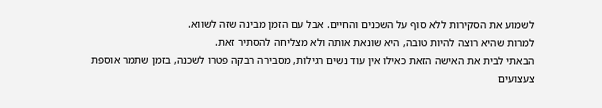לשמוע את הסקירות ללא סוף על השכנים והחיים. אבל עם הזמן מבינה שזה לשווא.
למרות שהיא רוצה להיות טובה, היא שונאת אותה ולא מצליחה להסתיר זאת.
הבאתי לבית את האישה הזאת כאילו אין עוד נשים רגילות, מסבירה רבקה פטרו לשכנה, בזמן שתמר אוספת צעצועים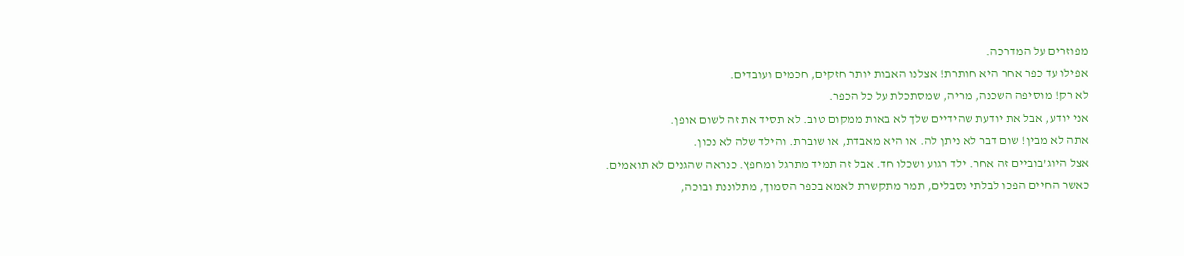מפוזרים על המדרכה.
אפילו עד כפר אחר היא חותרת! אצלנו האבות יותר חזקים, חכמים ועובדים.
לא רק! מוסיפה השכנה, מריה, שמסתכלת על כל הכפר.
אני יודע, אבל את יודעת שהידיים שלך לא באות ממקום טוב. לא תסיד את זה לשום אופן.
אתה לא מבין! שום דבר לא ניתן לה. או היא מאבדת, או שוברת. והילד שלה לא נכון.
אצל היוג’בוביים זה אחר. ילד רגוע ושכלו חד. אבל זה תמיד מתרגל ומחפץ. כנראה שהגנים לא תואמים.
כאשר החיים הפכו לבלתי נסבלים, תמר מתקשרת לאמא בכפר הסמוך, מתלוננת ובוכה,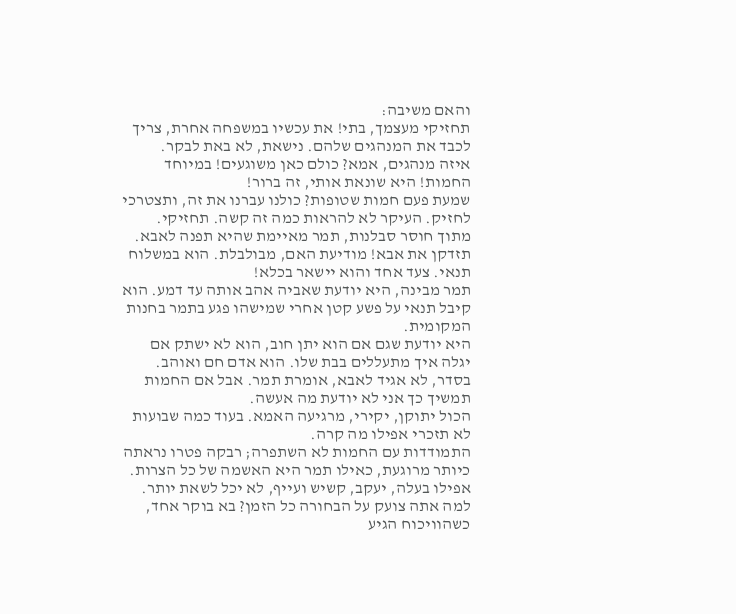והאם משיבה:
תחזיקי מעצמך, בתי! את עכשיו במשפחה אחרת, צריך לכבד את המנהגים שלהם. נישאת, לא באת לבקר.
איזה מנהגים, אמא? כולם כאן משוגעים! במיוחד החמות! היא שונאת אותי, זה ברור!
שמעת פעם חמות שטופות? כולנו עברנו את זה, ותצטרכי לחזיק. העיקר לא להראות כמה זה קשה. תחזיקי.
מתוך חוסר סבלנות, תמר מאיימת שהיא תפנה לאבא.
תזדקן את אבא! מודיעת האם, מבולבלת. הוא במשלוח תנאי. צעד אחד והוא יישאר בכלא!
תמר מבינה, היא יודעת שאביה אהב אותה עד דמע. הוא קיבל תנאי על פשע קטן אחרי שמישהו פגע בתמר בחנות המקומית.
היא יודעת שגם אם הוא יתן חוב, הוא לא ישתק אם יגלה איך מתעללים בבת שלו. הוא אדם חם ואוהב.
בסדר, לא אגיד לאבא, אומרת תמר. אבל אם החמות תמשיך כך אני לא יודעת מה אעשה.
הכול יתוקן, יקירי, מרגיעה האמא. בעוד כמה שבועות לא תזכרי אפילו מה קרה.
התמודדות עם החמות לא השתפרה; רבקה פטרו נראתה כיותר מרוגעת, כאילו תמר היא האשמה של כל הצרות. אפילו בעלה, יעקב, קשיש ועייף, לא יכל לשאת יותר.
למה אתה צועק על הבחורה כל הזמן? בא בוקר אחד, כשהוויכוח הגיע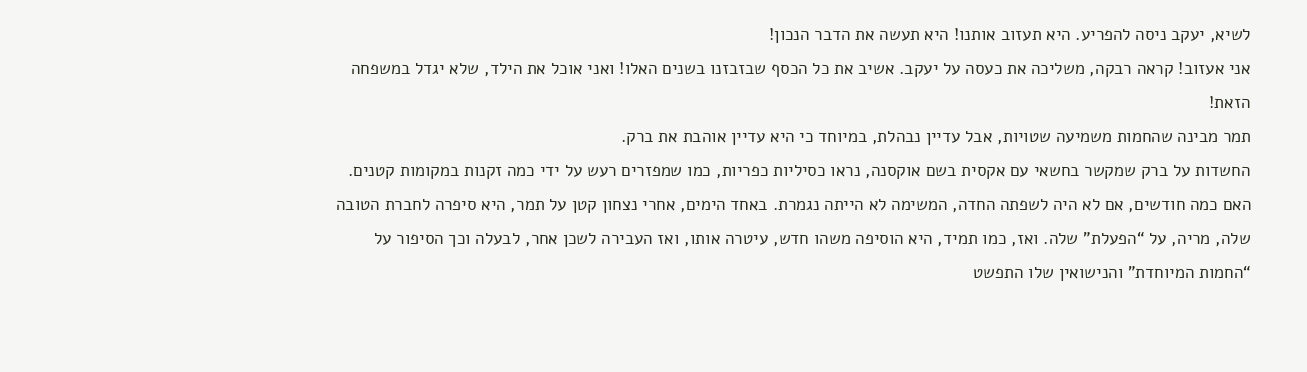לשיא, יעקב ניסה להפריע. היא תעזוב אותנו! היא תעשה את הדבר הנכון!
אני אעזוב! קראה רבקה, משליכה את כעסה על יעקב. אשיב את כל הכסף שבזבזנו בשנים האלו! ואני אוכל את הילד, שלא יגדל במשפחה הזאת!
תמר מבינה שהחמות משמיעה שטויות, אבל עדיין נבהלת, במיוחד כי היא עדיין אוהבת את ברק.
החשדות על ברק שמקשר בחשאי עם אקסית בשם אוקסנה, נראו כסיליות כפריות, כמו שמפזרים רעש על ידי כמה זקנות במקומות קטנים.
האם כמה חודשים, אם לא היה לשפתה החדה, המשימה לא הייתה נגמרת. באחד הימים, אחרי נצחון קטן על תמר, היא סיפרה לחברת הטובה שלה, מריה, על “הפעלת” שלה. ואז, כמו תמיד, היא הוסיפה משהו חדש, עיטרה אותו, ואז העבירה לשכן אחר, לבעלה וכך הסיפור על “החמות המיוחדת” והנישואין שלו התפשט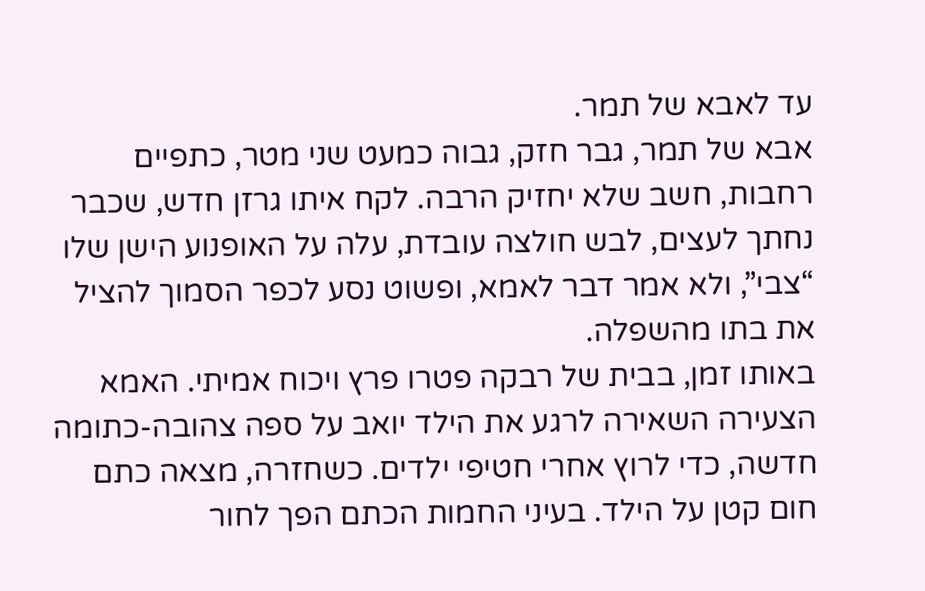עד לאבא של תמר.
אבא של תמר, גבר חזק, גבוה כמעט שני מטר, כתפיים רחבות, חשב שלא יחזיק הרבה. לקח איתו גרזן חדש, שכבר נחתך לעצים, לבש חולצה עובדת, עלה על האופנוע הישן שלו “צבי”, ולא אמר דבר לאמא, ופשוט נסע לכפר הסמוך להציל את בתו מהשפלה.
באותו זמן, בבית של רבקה פטרו פרץ ויכוח אמיתי. האמא הצעירה השאירה לרגע את הילד יואב על ספה צהובה-כתומה חדשה, כדי לרוץ אחרי חטיפי ילדים. כשחזרה, מצאה כתם חום קטן על הילד. בעיני החמות הכתם הפך לחור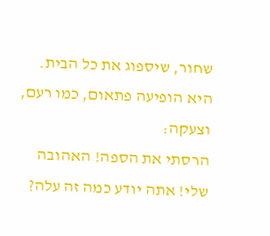שחור, שיספוג את כל הבית. היא הופיעה פתאום, כמו רעם, וצעקה:
הרסתי את הספה! האהובה שלי! אתה יודע כמה זה עלה?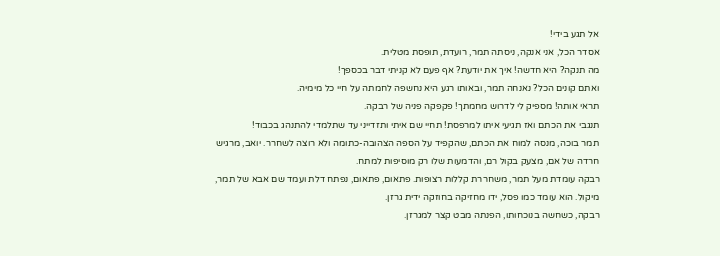אל תגע בידי!
אסדר הכל, אני אנקה, ניסתה תמר, רועדת, תופסת מטלית.
מה תנקה? היא חדשה! איך את יודעת? אף פעם לא קניתי דבר בכספך!
ואתם קונים הכל? נאנחה תמר, ובאותו רגע היא נחשפה לחמתה על חיי כל מימיה.
תראי אותה! מספיק לי לדרוש מחמתך! פקפקה פניה של רבקה.
תנגבי את הכתם ואז תגיעי איתו למרפסת! תחיי שם איתי ותזדייני עד שתלמדי להתנהג בכבוד!
תמר בוכה, מנסה למוח את הכתם, שהקפיד על הספה הצהובה-כתומה ולא רוצה לשחרר. יואב, מרגיש חרדה של אם, מצעק בקול רם, והדמעות שלו רק מוסיפות למתח.
רבקה עומדת מעל תמר, משחררת קללות רצופות. פתאום, פתאום, נפתח דלת ועמד שם אבא של תמר, מיקול. הוא עומד כמו פסל, ידו מחזיקה בחוזקה ידית גרזן.
רבקה, כשחשה בנוכחותו, הפנתה מבט קצר למגרזן.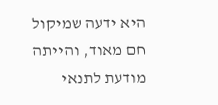היא ידעה שמיקול חם מאוד, והייתה מודעת לתנאי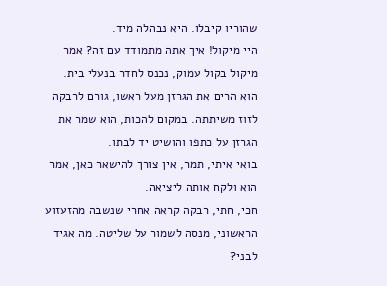שהוריו קיבלו. היא נבהלה מיד.
היי מיקול! איך אתה מתמודד עם זה? אמר מיקול בקול עמוק, נכנס לחדר בנעלי בית.
הוא הרים את הגרזן מעל ראשו, גורם לרבקה לזוז משיתתה. במקום להכות, הוא שמר את הגרזן על כתפו והושיט יד לבתו.
בואי איתי, תמר, אין צורך להישאר כאן, אמר הוא ולקח אותה ליציאה.
חכי, חתי, רבקה קראה אחרי שנשבה מהזעזוע הראשוני, מנסה לשמור על שליטה. מה אגיד לבני?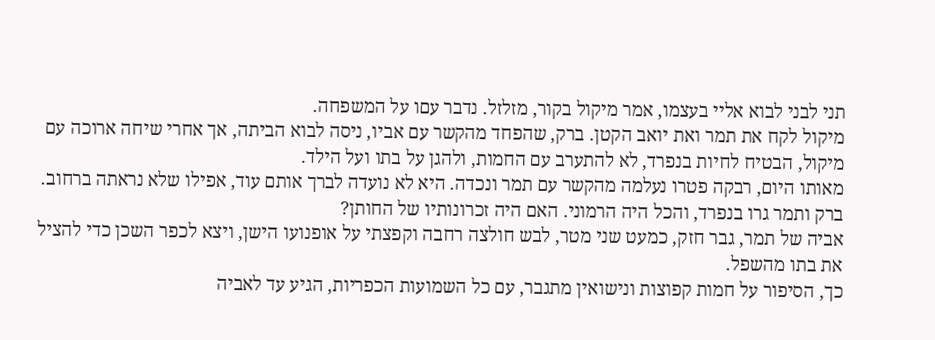תני לבני לבוא אליי בעצמו, אמר מיקול בקור, מזלזל. נדבר עםו על המשפחה.
מיקול לקח את תמר ואת יואב הקטן. ברק, שהפחד מהקשר עם אביו, ניסה לבוא הביתה, אך אחרי שיחה ארוכה עם מיקול, הבטיח לחיות בנפרד, לא להתערב עם החמות, ולהגן על בתו ועל הילד.
מאותו היום, רבקה פטרו נעלמה מהקשר עם תמר ונכדה. היא לא נועדה לברך אותם עוד, אפילו שלא נראתה ברחוב.
ברק ותמר גרו בנפרד, והכל היה הרמוני. האם היה זכרונותיו של החותן?
אביה של תמר, גבר חזק, כמעט שני מטר, לבש חולצה רחבה וקפצתי על אופנועו הישן, ויצא לכפר השכן כדי להציל את בתו מהשפל.
כך, הסיפור על חמות קפוצות ונישואין מתגבר, עם כל השמועות הכפריות, הגיע עד לאביה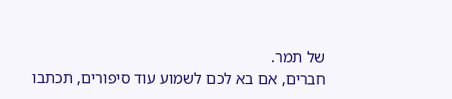של תמר.
חברים, אם בא לכם לשמוע עוד סיפורים, תכתבו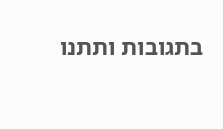בתגובות ותתנו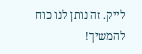לייק. זה נותן לנו כוח להמשיך!